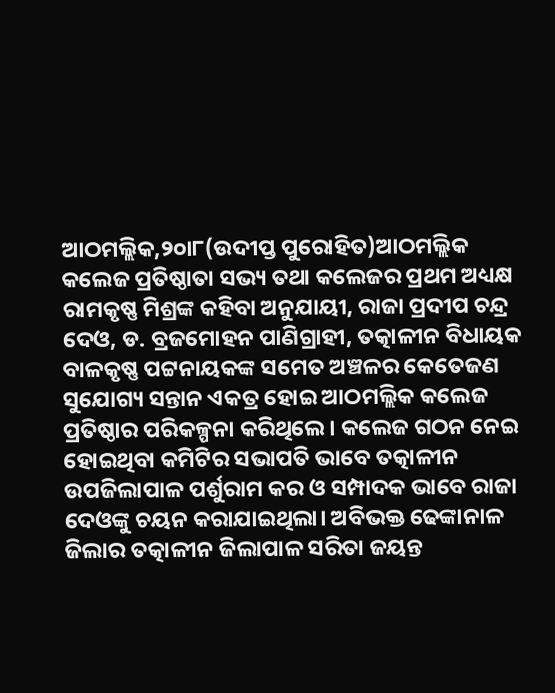ଆଠମଲ୍ଲିକ,୨୦ା୮(ଉଦୀପ୍ତ ପୁରୋହିତ)ଆଠମଲ୍ଲିକ କଲେଜ ପ୍ରତିଷ୍ଠାତା ସଭ୍ୟ ତଥା କଲେଜର ପ୍ରଥମ ଅଧ୍ୟକ୍ଷ ରାମକୃଷ୍ଣ ମିଶ୍ରଙ୍କ କହିବା ଅନୁଯାୟୀ, ରାଜା ପ୍ରଦୀପ ଚନ୍ଦ୍ର ଦେଓ, ଡ. ବ୍ରଜମୋହନ ପାଣିଗ୍ରାହୀ, ତତ୍କାଳୀନ ବିଧାୟକ ବାଳକୃଷ୍ଣ ପଟ୍ଟନାୟକଙ୍କ ସମେତ ଅଞ୍ଚଳର କେତେଜଣ ସୁଯୋଗ୍ୟ ସନ୍ତାନ ଏକତ୍ର ହୋଇ ଆଠମଲ୍ଲିକ କଲେଜ ପ୍ରତିଷ୍ଠାର ପରିକଳ୍ପନା କରିଥିଲେ। କଲେଜ ଗଠନ ନେଇ ହୋଇଥିବା କମିଟିର ସଭାପତି ଭାବେ ତତ୍କାଳୀନ ଉପଜିଲାପାଳ ପର୍ଶୁରାମ କର ଓ ସମ୍ପାଦକ ଭାବେ ରାଜା ଦେଓଙ୍କୁ ଚୟନ କରାଯାଇଥିଲା। ଅବିଭକ୍ତ ଢେଙ୍କାନାଳ ଜିଲାର ତତ୍କାଳୀନ ଜିଲାପାଳ ସରିତା ଜୟନ୍ତ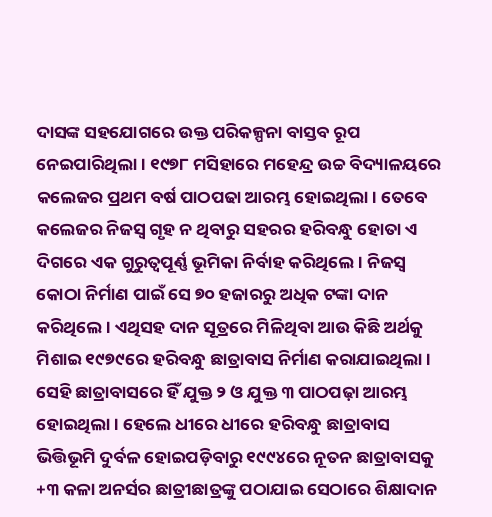ଦାସଙ୍କ ସହଯୋଗରେ ଉକ୍ତ ପରିକଳ୍ପନା ବାସ୍ତବ ରୂପ ନେଇପାରିଥିଲା। ୧୯୭୮ ମସିହାରେ ମହେନ୍ଦ୍ର ଉଚ୍ଚ ବିଦ୍ୟାଳୟରେ କଲେଜର ପ୍ରଥମ ବର୍ଷ ପାଠପଢା ଆରମ୍ଭ ହୋଇଥିଲା। ତେବେ କଲେଜର ନିଜସ୍ବ ଗୃହ ନ ଥିବାରୁ ସହରର ହରିବନ୍ଧୁ ହୋତା ଏ ଦିଗରେ ଏକ ଗୁରୁତ୍ୱପୂର୍ଣ୍ଣ ଭୂମିକା ନିର୍ବାହ କରିଥିଲେ। ନିଜସ୍ବ କୋଠା ନିର୍ମାଣ ପାଇଁ ସେ ୭୦ ହଜାରରୁ ଅଧିକ ଟଙ୍କା ଦାନ କରିଥିଲେ। ଏଥିସହ ଦାନ ସୂତ୍ରରେ ମିଳିଥିବା ଆଉ କିଛି ଅର୍ଥକୁ ମିଶାଇ ୧୯୭୯ରେ ହରିବନ୍ଧୁ ଛାତ୍ରାବାସ ନିର୍ମାଣ କରାଯାଇଥିଲା। ସେହି ଛାତ୍ରାବାସରେ ହିଁ ଯୁକ୍ତ ୨ ଓ ଯୁକ୍ତ ୩ ପାଠପଢ଼ା ଆରମ୍ଭ ହୋଇଥିଲା। ହେଲେ ଧୀରେ ଧୀରେ ହରିବନ୍ଧୁ ଛାତ୍ରାବାସ ଭିତ୍ତିଭୂମି ଦୁର୍ବଳ ହୋଇପଡ଼ିବାରୁ ୧୯୯୪ରେ ନୂତନ ଛାତ୍ରାବାସକୁ +୩ କଳା ଅନର୍ସର ଛାତ୍ରୀଛାତ୍ରଙ୍କୁ ପଠାଯାଇ ସେଠାରେ ଶିକ୍ଷାଦାନ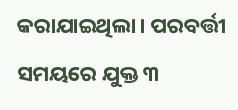କରାଯାଇଥିଲା। ପରବର୍ତ୍ତୀ ସମୟରେ ଯୁକ୍ତ ୩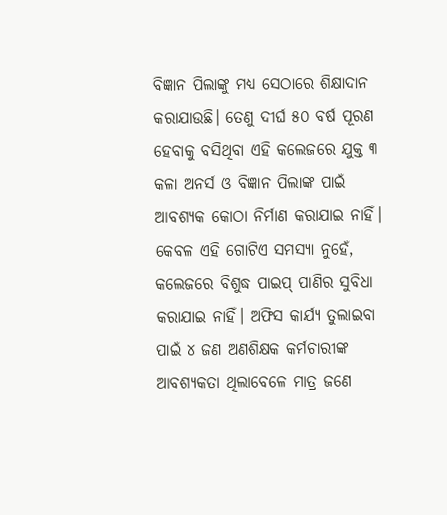ବିଜ୍ଞାନ ପିଲାଙ୍କୁ ମଧ୍ୟ ସେଠାରେ ଶିକ୍ଷାଦାନ କରାଯାଉଛି। ତେଣୁ ଦୀର୍ଘ ୫୦ ବର୍ଷ ପୂରଣ ହେବାକୁ ବସିଥିବା ଏହି କଲେଜରେ ଯୁକ୍ତ ୩ କଳା ଅନର୍ସ ଓ ବିଜ୍ଞାନ ପିଲାଙ୍କ ପାଇଁ ଆବଶ୍ୟକ କୋଠା ନିର୍ମାଣ କରାଯାଇ ନାହିଁ। କେବଳ ଏହି ଗୋଟିଏ ସମସ୍ୟା ନୁହେଁ, କଲେଜରେ ବିଶୁଦ୍ଧ ପାଇପ୍ ପାଣିର ସୁବିଧା କରାଯାଇ ନାହିଁ। ଅଫିସ କାର୍ଯ୍ୟ ତୁଲାଇବା ପାଇଁ ୪ ଜଣ ଅଣଶିକ୍ଷକ କର୍ମଚାରୀଙ୍କ ଆବଶ୍ୟକତା ଥିଲାବେଳେ ମାତ୍ର ଜଣେ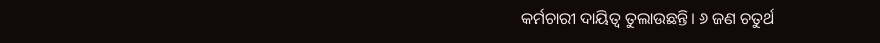କର୍ମଚାରୀ ଦାୟିତ୍ୱ ତୁଲାଉଛନ୍ତି। ୬ ଜଣ ଚତୁର୍ଥ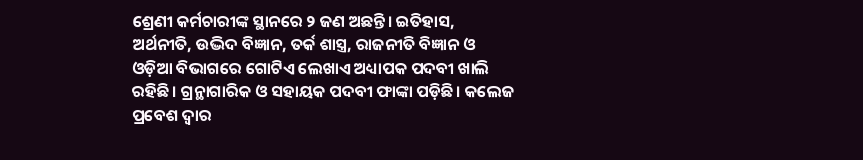ଶ୍ରେଣୀ କର୍ମଚାରୀଙ୍କ ସ୍ଥାନରେ ୨ ଜଣ ଅଛନ୍ତି। ଇତିହାସ, ଅର୍ଥନୀତି, ଉଦ୍ଭିଦ ବିଜ୍ଞାନ, ତର୍କ ଶାସ୍ତ୍ର, ରାଜନୀତି ବିଜ୍ଞାନ ଓ ଓଡ଼ିଆ ବିଭାଗରେ ଗୋଟିଏ ଲେଖାଏ ଅଧ୍ୟାପକ ପଦବୀ ଖାଲି ରହିଛି। ଗ୍ରନ୍ଥାଗାରିକ ଓ ସହାୟକ ପଦବୀ ଫାଙ୍କା ପଡ଼ିଛି। କଲେଜ ପ୍ରବେଶ ଦ୍ୱାର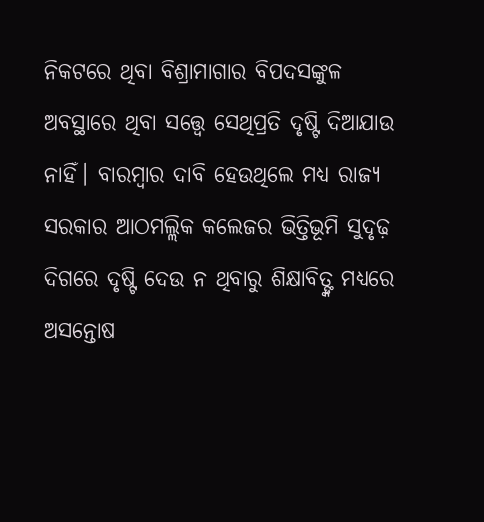ନିକଟରେ ଥିବା ବିଶ୍ରାମାଗାର ବିପଦସଙ୍କୁଳ ଅବସ୍ଥାରେ ଥିବା ସତ୍ତ୍ୱେ ସେଥିପ୍ରତି ଦୃଷ୍ଟି ଦିଆଯାଉ ନାହିଁ। ବାରମ୍ବାର ଦାବି ହେଉଥିଲେ ମଧ୍ୟ ରାଜ୍ୟ ସରକାର ଆଠମଲ୍ଲିକ କଲେଜର ଭିତ୍ତିଭୂମି ସୁଦୃଢ଼ ଦିଗରେ ଦୃଷ୍ଟି ଦେଉ ନ ଥିବାରୁ ଶିକ୍ଷାବିତ୍ଙ୍କ ମଧ୍ୟରେ ଅସନ୍ତୋଷ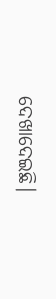ଦେଖାଦେଇଛି।